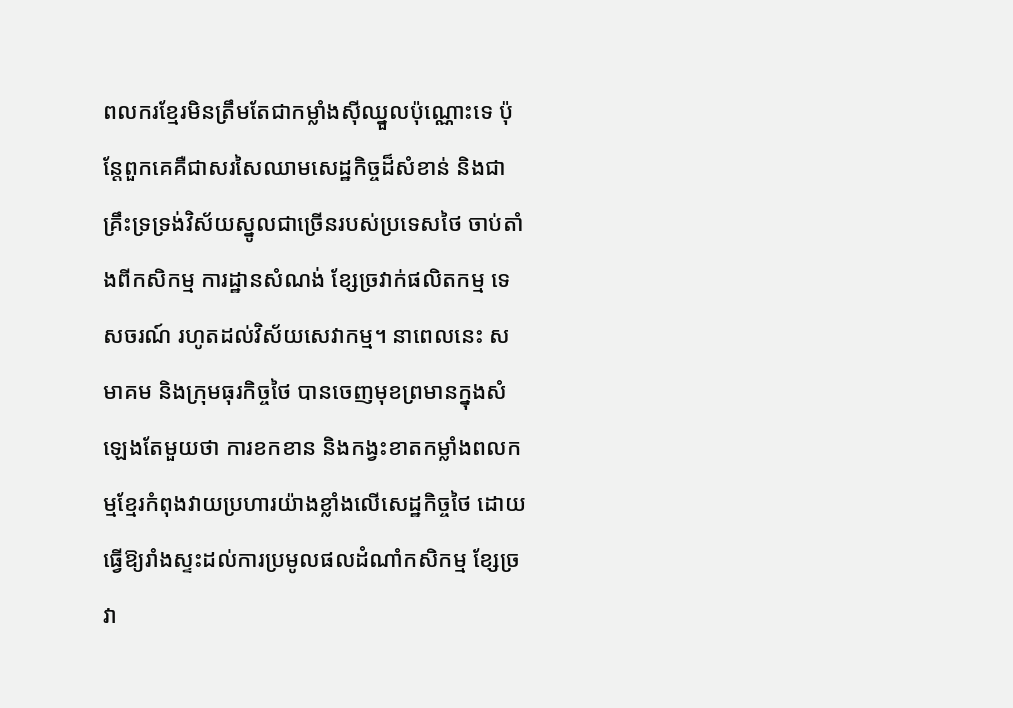ពលករខ្មែរមិនត្រឹមតែជាកម្លាំងស៊ីឈ្នួលប៉ុណ្ណោះទេ ប៉ុន្តែពួកគេគឺជាសរសៃឈាមសេដ្ឋកិច្ចដ៏សំខាន់ និងជាគ្រឹះទ្រទ្រង់វិស័យស្នូលជាច្រើនរបស់ប្រទេសថៃ ចាប់តាំងពីកសិកម្ម ការដ្ឋានសំណង់ ខ្សែច្រវាក់ផលិតកម្ម ទេសចរណ៍ រហូតដល់វិស័យសេវាកម្ម។ នាពេលនេះ សមាគម និងក្រុមធុរកិច្ចថៃ បានចេញមុខព្រមានក្នុងសំឡេងតែមួយថា ការខកខាន និងកង្វះខាតកម្លាំងពលកម្មខ្មែរកំពុងវាយប្រហារយ៉ាងខ្លាំងលើសេដ្ឋកិច្ចថៃ ដោយធ្វើឱ្យរាំងស្ទះដល់ការប្រមូលផលដំណាំកសិកម្ម ខ្សែច្រវា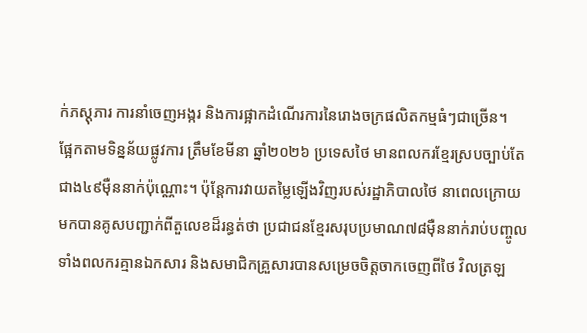ក់ភស្តុភារ ការនាំចេញអង្ករ និងការផ្អាកដំណើរការនៃរោងចក្រផលិតកម្មធំៗជាច្រើន។
ផ្អែកតាមទិន្នន័យផ្លូវការ ត្រឹមខែមីនា ឆ្នាំ២០២៦ ប្រទេសថៃ មានពលករខ្មែរស្របច្បាប់តែជាង៤៩ម៉ឺននាក់ប៉ុណ្ណោះ។ ប៉ុន្តែការវាយតម្លៃឡើងវិញរបស់រដ្ឋាភិបាលថៃ នាពេលក្រោយមកបានគូសបញ្ជាក់ពីតួលេខដ៏រន្ធត់ថា ប្រជាជនខ្មែរសរុបប្រមាណ៧៨ម៉ឺននាក់រាប់បញ្ចូលទាំងពលករគ្មានឯកសារ និងសមាជិកគ្រួសារបានសម្រេចចិត្តចាកចេញពីថៃ វិលត្រឡ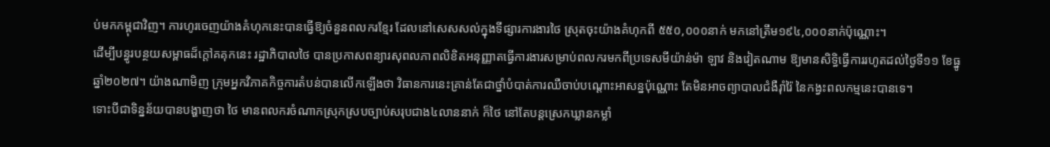ប់មកកម្ពុជាវិញ។ ការហូរចេញយ៉ាងគំហុកនេះបានធ្វើឱ្យចំនួនពលករខ្មែរ ដែលនៅសេសសល់ក្នុងទីផ្សារការងារថៃ ស្រុតចុះយ៉ាងគំហុកពី ៥៥០,០០០នាក់ មកនៅត្រឹម១៩៤,០០០នាក់ប៉ុណ្ណោះ។
ដើម្បីបន្ធូរបន្ថយសម្ពាធដ៏ក្តៅគគុកនេះ រដ្ឋាភិបាលថៃ បានប្រកាសពន្យារសុពលភាពលិខិតអនុញ្ញាតធ្វើការងារសម្រាប់ពលករមកពីប្រទេសមីយ៉ាន់ម៉ា ឡាវ និងវៀតណាម ឱ្យមានសិទ្ធិធ្វើការរហូតដល់ថ្ងៃទី១១ ខែធ្នូ ឆ្នាំ២០២៧។ យ៉ាងណាមិញ ក្រុមអ្នកវិភាគកិច្ចការតំបន់បានលើកឡើងថា វិធានការនេះគ្រាន់តែជាថ្នាំបំបាត់ការឈឺចាប់បណ្តោះអាសន្នប៉ុណ្ណោះ តែមិនអាចព្យាបាលជំងឺរ៉ាំរ៉ៃ នៃកង្វះពលកម្មនេះបានទេ។
ទោះបីជាទិន្នន័យបានបង្ហាញថា ថៃ មានពលករចំណាកស្រុកស្របច្បាប់សរុបជាង៤លាននាក់ ក៏ថៃ នៅតែបន្តស្រេកឃ្លានកម្លាំ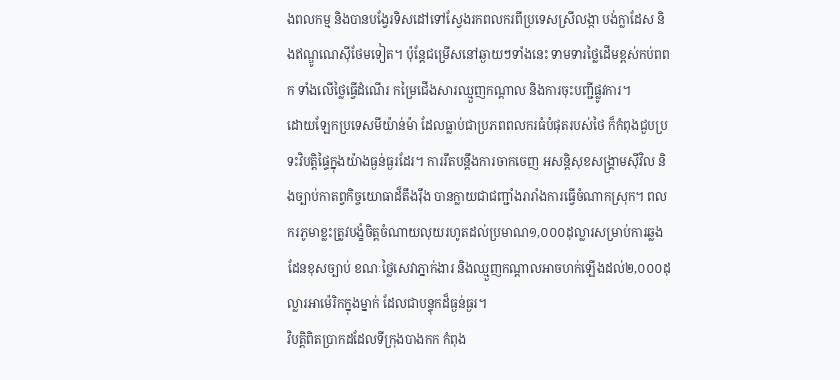ងពលកម្ម និងបានបង្វែរទិសដៅទៅស្វែងរកពលករពីប្រទេសស្រីលង្កា បង់ក្លាដែស និងឥណ្ឌូណេស៊ីថែមទៀត។ ប៉ុន្តែជម្រើសនៅឆ្ងាយៗទាំងនេះ ទាមទារថ្លៃដើមខ្ពស់កប់ពពក ទាំងលើថ្លៃធ្វើដំណើរ កម្រៃជើងសារឈ្មួញកណ្តាល និងការចុះបញ្ជីផ្លូវការ។
ដោយឡែកប្រទេសមីយ៉ាន់ម៉ា ដែលធ្លាប់ជាប្រភពពលករធំបំផុតរបស់ថៃ ក៏កំពុងជួបប្រទះវិបត្តិផ្ទៃក្នុងយ៉ាងធ្ងន់ធ្ងរដែរ។ ការរឹតបន្តឹងការចាកចេញ អសន្តិសុខសង្គ្រាមស៊ីវិល និងច្បាប់កាតព្វកិច្ចយោធាដ៏តឹងរ៉ឹង បានក្លាយជាជញ្ជាំងរារាំងការធ្វើចំណាកស្រុក។ ពលករភូមាខ្លះត្រូវបង្ខំចិត្តចំណាយលុយរហូតដល់ប្រមាណ១,០០០ដុល្លារសម្រាប់ការឆ្លងដែនខុសច្បាប់ ខណៈថ្លៃសេវាភ្នាក់ងារ និងឈ្មួញកណ្តាលអាចហក់ឡើងដល់២,០០០ដុល្លារអាម៉េរិកក្នុងម្នាក់ ដែលជាបន្ទុកដ៏ធ្ងន់ធ្ងរ។
វិបត្តិពិតប្រាកដដែលទីក្រុងបាងកក កំពុង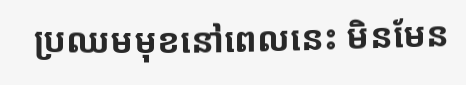ប្រឈមមុខនៅពេលនេះ មិនមែន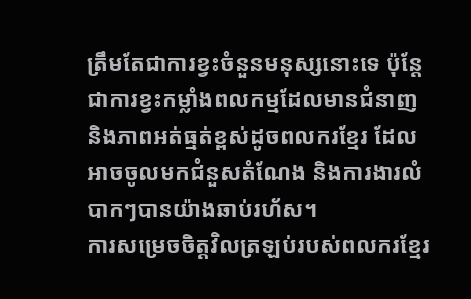ត្រឹមតែជាការខ្វះចំនួនមនុស្សនោះទេ ប៉ុន្តែជាការខ្វះកម្លាំងពលកម្មដែលមានជំនាញ និងភាពអត់ធ្មត់ខ្ពស់ដូចពលករខ្មែរ ដែលអាចចូលមកជំនួសតំណែង និងការងារលំបាកៗបានយ៉ាងឆាប់រហ័ស។
ការសម្រេចចិត្តវិលត្រឡប់របស់ពលករខ្មែរ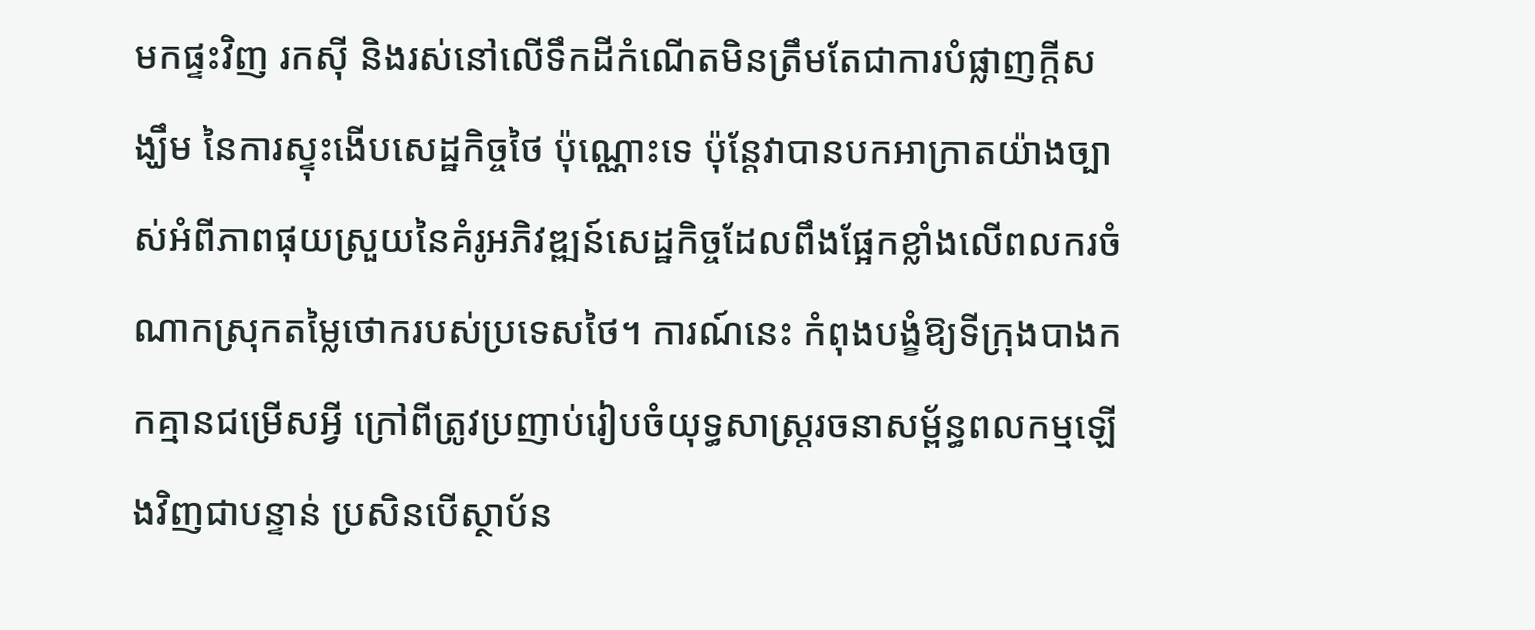មកផ្ទះវិញ រកស៊ី និងរស់នៅលើទឹកដីកំណើតមិនត្រឹមតែជាការបំផ្លាញក្តីសង្ឃឹម នៃការស្ទុះងើបសេដ្ឋកិច្ចថៃ ប៉ុណ្ណោះទេ ប៉ុន្តែវាបានបកអាក្រាតយ៉ាងច្បាស់អំពីភាពផុយស្រួយនៃគំរូអភិវឌ្ឍន៍សេដ្ឋកិច្ចដែលពឹងផ្អែកខ្លាំងលើពលករចំណាកស្រុកតម្លៃថោករបស់ប្រទេសថៃ។ ការណ៍នេះ កំពុងបង្ខំឱ្យទីក្រុងបាងកកគ្មានជម្រើសអ្វី ក្រៅពីត្រូវប្រញាប់រៀបចំយុទ្ធសាស្ត្ររចនាសម្ព័ន្ធពលកម្មឡើងវិញជាបន្ទាន់ ប្រសិនបើស្ថាប័ន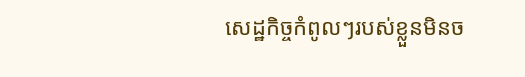សេដ្ឋកិច្ចកំពូលៗរបស់ខ្លួនមិនច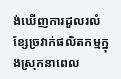ង់ឃើញការដួលរលំខ្សែច្រវាក់ផលិតកម្មក្នុងស្រុកនាពេល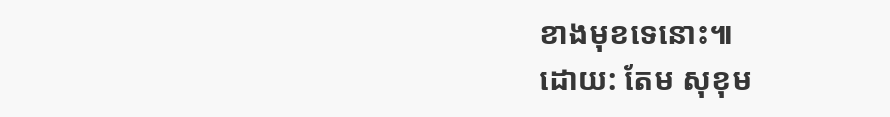ខាងមុខទេនោះ៕
ដោយ: តែម សុខុម